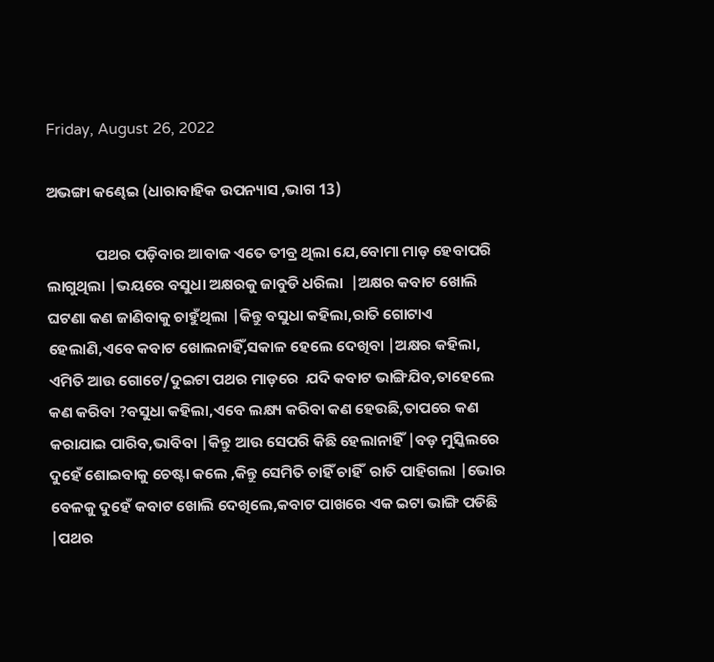Friday, August 26, 2022

ଅଭଙ୍ଗା କଣ୍ଢେଇ (ଧାରାବାହିକ ଉପନ୍ୟାସ ,ଭାଗ 13)

              ପଥର ପଡ଼ିବାର ଆବାଜ ଏତେ ତୀବ୍ର ଥିଲା ଯେ,ବୋମା ମାଡ଼ ହେବାପରି ଲାଗୁଥିଲା |ଭୟରେ ବସୁଧା ଅକ୍ଷରକୁ ଜାବୁଡି ଧରିଲା  |ଅକ୍ଷର କବାଟ ଖୋଲି ଘଟଣା କଣ ଜାଣିବାକୁ ଚାହୁଁଥିଲା |କିନ୍ତୁ ବସୁଧା କହିଲା,ରାତି ଗୋଟାଏ ହେଲାଣି,ଏବେ କବାଟ ଖୋଲନାହିଁ,ସକାଳ ହେଲେ ଦେଖିବା |ଅକ୍ଷର କହିଲା, ଏମିତି ଆଉ ଗୋଟେ/ଦୁଇଟା ପଥର ମାଡ଼ରେ  ଯଦି କବାଟ ଭାଙ୍ଗିଯିବ,ତାହେଲେ କଣ କରିବା ?ବସୁଧା କହିଲା,ଏବେ ଲକ୍ଷ୍ୟ କରିବା କଣ ହେଉଛି,ତାପରେ କଣ କରାଯାଇ ପାରିବ,ଭାବିବା |କିନ୍ତୁ ଆଉ ସେପରି କିଛି ହେଲାନାହିଁ |ବଡ଼ ମୁସ୍କିଲରେ ଦୁହେଁ ଶୋଇବାକୁ ଚେଷ୍ଟା କଲେ ,କିନ୍ତୁ ସେମିତି ଚାହିଁ ଚାହିଁ  ରାତି ପାହିଗଲା |ଭୋର ବେଳକୁ ଦୁହେଁ କବାଟ ଖୋଲି ଦେଖିଲେ,କବାଟ ପାଖରେ ଏକ ଇଟା ଭାଙ୍ଗି ପଡିଛି |ପଥର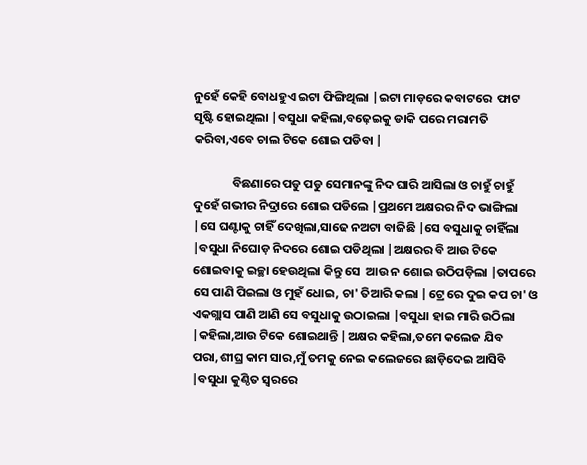ନୁହେଁ କେହି ବୋଧହୁଏ ଇଟା ଫିଙ୍ଗିଥିଲା |ଇଟା ମାଡ଼ରେ କବାଟରେ  ଫାଟ ସୃଷ୍ଟି ହୋଇଥିଲା |ବସୁଧା କହିଲା,ବଢ଼େଇକୁ ଡାକି ପରେ ମରାମତି କରିବା,ଏବେ ଚାଲ ଟିକେ ଶୋଇ ପଡିବା |

              ବିଛଣାରେ ପଡୁ ପଡୁ ସେମାନଙ୍କୁ ନିଦ ଘାରି ଆସିଲା ଓ ଚାହୁଁ ଚାହୁଁ  ଦୁହେଁ ଗଭୀର ନିଦ୍ରାରେ ଶୋଇ ପଡିଲେ |ପ୍ରଥମେ ଅକ୍ଷରର ନିଦ ଭାଙ୍ଗିଲା |ସେ ଘଣ୍ଟାକୁ ଚାହିଁ ଦେଖିଲା,ସାଢେ ନଅଟା ବାଜିଛି |ସେ ବସୁଧାକୁ ଚାହିଁଲା |ବସୁଧା ନିଘୋଡ଼ ନିଦରେ ଶୋଇ ପଡିଥିଲା |ଅକ୍ଷରର ବି ଆଉ ଟିକେ ଶୋଇବାକୁ ଇଚ୍ଛା ହେଉଥିଲା କିନ୍ତୁ ସେ  ଆଉ ନ ଶୋଇ ଉଠିପଡ଼ିଲା |ତାପରେ ସେ ପାଣି ପିଇଲା ଓ ମୁହଁ ଧୋଇ, ଚା' ତିଆରି କଲା |ଟ୍ରେ ରେ ଦୁଇ କପ ଚା' ଓ ଏକଗ୍ଲାସ ପାଣି ଆଣି ସେ ବସୁଧାକୁ ଉଠାଇଲା |ବସୁଧା ହାଇ ମାରି ଉଠିଲା |କହିଲା,ଆଉ ଟିକେ ଶୋଇଥାନ୍ତି |ଅକ୍ଷର କହିଲା,ତମେ କଲେଜ ଯିବ ପରା,ଶୀଘ୍ର କାମ ସାର,ମୁଁ ତମକୁ ନେଇ କଲେଜରେ ଛାଡ଼ିଦେଇ ଆସିବି |ବସୁଧା କୁଣ୍ଠିତ ସ୍ୱରରେ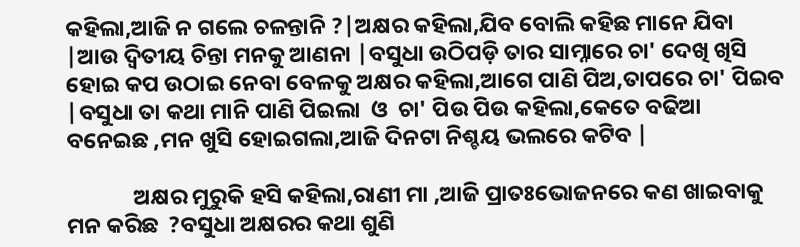କହିଲା,ଆଜି ନ ଗଲେ ଚଳନ୍ତାନି ?|ଅକ୍ଷର କହିଲା,ଯିବ ବୋଲି କହିଛ ମାନେ ଯିବା |ଆଉ ଦ୍ୱିତୀୟ ଚିନ୍ତା ମନକୁ ଆଣନା |ବସୁଧା ଉଠିପଡ଼ି ତାର ସାମ୍ନାରେ ଚା' ଦେଖି ଖିସି ହୋଇ କପ ଉଠାଇ ନେବା ବେଳକୁ ଅକ୍ଷର କହିଲା,ଆଗେ ପାଣି ପିଅ,ତାପରେ ଚା' ପିଇବ |ବସୁଧା ତା କଥା ମାନି ପାଣି ପିଇଲା  ଓ  ଚା' ପିଉ ପିଉ କହିଲା,କେତେ ବଢିଆ ବନେଇଛ ,ମନ ଖୁସି ହୋଇଗଲା,ଆଜି ଦିନଟା ନିଶ୍ଚୟ ଭଲରେ କଟିବ |

             ଅକ୍ଷର ମୁରୁକି ହସି କହିଲା,ରାଣୀ ମା ,ଆଜି ପ୍ରାତଃଭୋଜନରେ କଣ ଖାଇବାକୁ ମନ କରିଛ  ?ବସୁଧା ଅକ୍ଷରର କଥା ଶୁଣି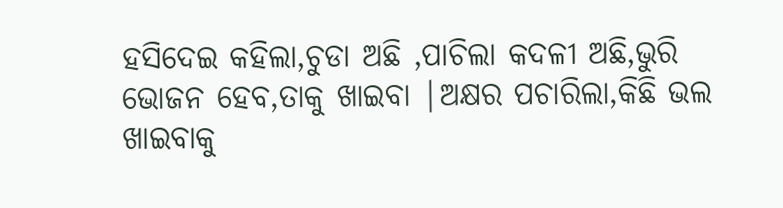ହସିଦେଇ କହିଲା,ଚୁଡା ଅଛି ,ପାଚିଲା କଦଳୀ ଅଛି,ଭୁରି ଭୋଜନ ହେବ,ତାକୁ ଖାଇବା |ଅକ୍ଷର ପଚାରିଲା,କିଛି ଭଲ ଖାଇବାକୁ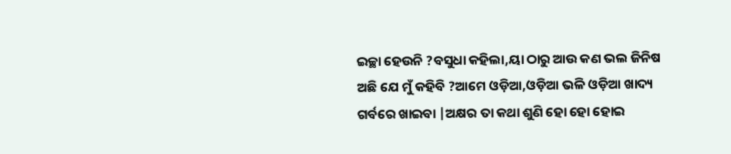ଇଚ୍ଛା ହେଉନି ?ବସୁଧା କହିଲା,ୟା ଠାରୁ ଆଉ କଣ ଭଲ ଜିନିଷ ଅଛି ଯେ ମୁଁ କହିବି ?ଆମେ ଓଡ଼ିଆ,ଓଡ଼ିଆ ଭଳି ଓଡ଼ିଆ ଖାଦ୍ୟ  ଗର୍ବରେ ଖାଇବା |ଅକ୍ଷର ତା କଥା ଶୁଣି ହୋ ହୋ ହୋଇ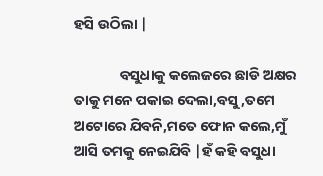ହସି ଉଠିଲା |

              ବସୁଧାକୁ କଲେଜରେ ଛାଡି ଅକ୍ଷର ତାକୁ ମନେ ପକାଇ ଦେଲା,ବସୁ,ତମେ ଅଟୋରେ ଯିବନି,ମତେ ଫୋନ କଲେ,ମୁଁ ଆସି ତମକୁ ନେଇଯିବି |ହଁ କହି ବସୁଧା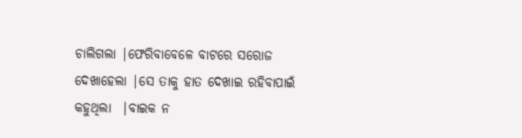ଚାଲିଗଲା |ଫେରିବାବେଳେ ବାଟରେ ସରୋଜ ଦେଖାହେଲା |ସେ ତାକୁ ହାତ ଦେଖାଇ ରହିବାପାଇଁ କହୁଥିଲା  |ବାଇକ ନ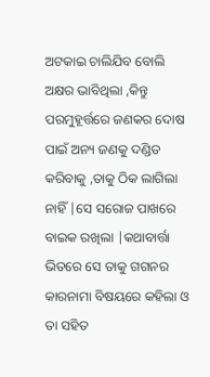ଅଟକାଇ ଚାଲିଯିବ ବୋଲି ଅକ୍ଷର ଭାବିଥିଲା ,କିନ୍ତୁ ପରମୁହୂର୍ତ୍ତରେ ଜଣକର ଦୋଷ ପାଇଁ ଅନ୍ୟ ଜଣକୁ ଦଣ୍ଡିତ କରିବାକୁ ,ତାକୁ ଠିକ ଲାଗିଲା ନାହିଁ |ସେ ସରୋଜ ପାଖରେ ବାଇକ ରଖିଲା |କଥାବାର୍ତ୍ତା ଭିତରେ ସେ ତାକୁ ଗଗନର କାରନାମା ବିଷୟରେ କହିଲା ଓ ତା ସହିତ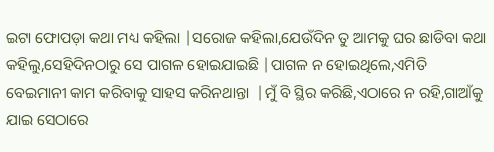ଇଟା ଫୋପଡ଼ା କଥା ମଧ୍ୟ କହିଲା |ସରୋଜ କହିଲା,ଯେଉଁଦିନ ତୁ ଆମକୁ ଘର ଛାଡିବା କଥା କହିଲୁ,ସେହିଦିନଠାରୁ ସେ ପାଗଳ ହୋଇଯାଇଛି |ପାଗଳ ନ ହୋଇଥିଲେ,ଏମିତି ବେଇମାନୀ କାମ କରିବାକୁ ସାହସ କରିନଥାନ୍ତା  |ମୁଁ ବି ସ୍ଥିର କରିଛି,ଏଠାରେ ନ ରହି,ଗାଆଁକୁ ଯାଇ ସେଠାରେ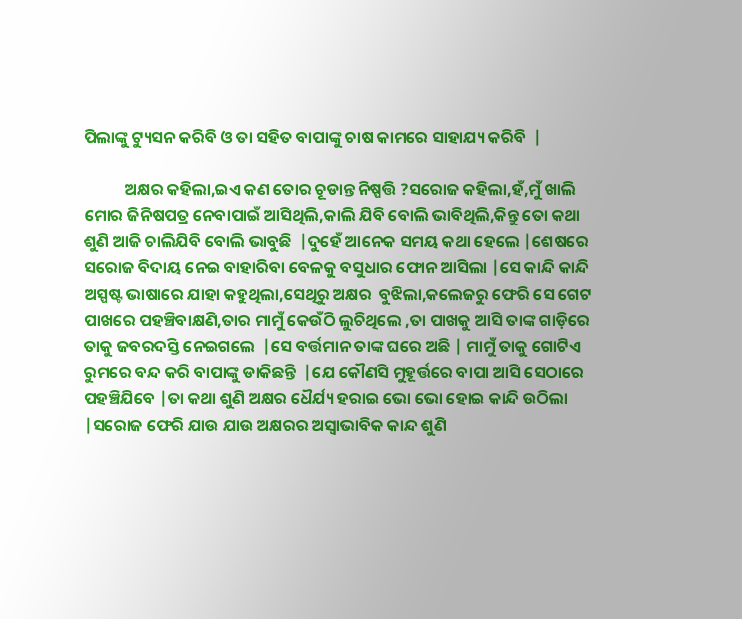ପିଲାଙ୍କୁ ଟ୍ୟୁସନ କରିବି ଓ ତା ସହିତ ବାପାଙ୍କୁ ଚାଷ କାମରେ ସାହାଯ୍ୟ କରିବି  |

           ଅକ୍ଷର କହିଲା,ଇଏ କଣ ତୋର ଚୂଡାନ୍ତ ନିଷ୍ପତ୍ତି ?ସରୋଜ କହିଲା,ହଁ,ମୁଁ ଖାଲି ମୋର ଜିନିଷପତ୍ର ନେବାପାଇଁ ଆସିଥିଲି,କାଲି ଯିବି ବୋଲି ଭାବିଥିଲି,କିନ୍ତୁ ତୋ କଥା ଶୁଣି ଆଜି ଚାଲିଯିବି ବୋଲି ଭାବୁଛି  |ଦୁହେଁ ଆନେକ ସମୟ କଥା ହେଲେ |ଶେଷରେ ସରୋଜ ବିଦାୟ ନେଇ ବାହାରିବା ବେଳକୁ ବସୁଧାର ଫୋନ ଆସିଲା |ସେ କାନ୍ଦି କାନ୍ଦି ଅସ୍ପଷ୍ଟ ଭାଷାରେ ଯାହା କହୁଥିଲା,ସେଥିରୁ ଅକ୍ଷର  ବୁଝିଲା,କଲେଜରୁ ଫେରି ସେ ଗେଟ ପାଖରେ ପହଞ୍ଚିବାକ୍ଷଣି,ତାର ମାମୁଁ କେଉଁଠି ଲୁଚିଥିଲେ ,ତା ପାଖକୁ ଆସି ତାଙ୍କ ଗାଡ଼ିରେ ତାକୁ ଜବରଦସ୍ତି ନେଇଗଲେ  |ସେ ବର୍ତ୍ତମାନ ତାଙ୍କ ଘରେ ଅଛି | ମାମୁଁ ତାକୁ ଗୋଟିଏ ରୁମରେ ବନ୍ଦ କରି ବାପାଙ୍କୁ ଡାକିଛନ୍ତି  |ଯେ କୌଣସି ମୁହୂର୍ତ୍ତରେ ବାପା ଆସି ସେଠାରେ ପହଞ୍ଚିଯିବେ |ତା କଥା ଶୁଣି ଅକ୍ଷର ଧୈର୍ଯ୍ୟ ହରାଇ ଭୋ ଭୋ ହୋଇ କାନ୍ଦି ଉଠିଲା |ସରୋଜ ଫେରି ଯାଉ ଯାଉ ଅକ୍ଷରର ଅସ୍ୱାଭାବିକ କାନ୍ଦ ଶୁଣି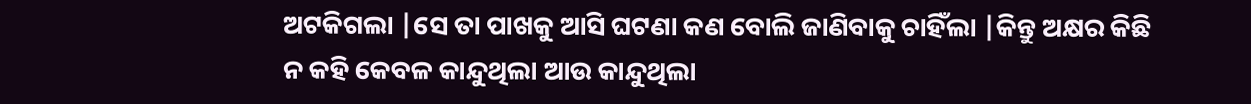ଅଟକିଗଲା |ସେ ତା ପାଖକୁ ଆସି ଘଟଣା କଣ ବୋଲି ଜାଣିବାକୁ ଚାହିଁଲା |କିନ୍ତୁ ଅକ୍ଷର କିଛି ନ କହି କେବଳ କାନ୍ଦୁଥିଲା ଆଉ କାନ୍ଦୁଥିଲା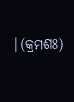|(କ୍ରମଶଃ)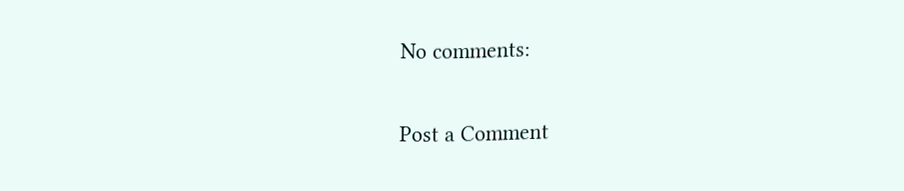No comments:

Post a Comment